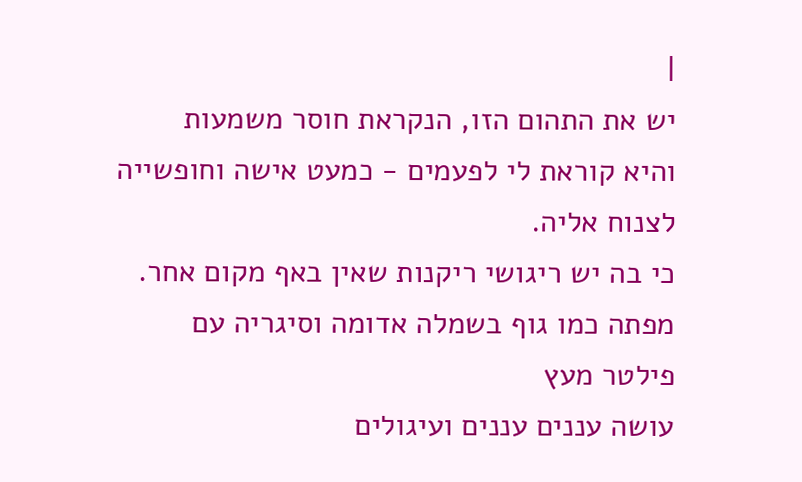|
יש את התהום הזו, הנקראת חוסר משמעות
והיא קוראת לי לפעמים - כמעט אישה וחופשייה
לצנוח אליה.
כי בה יש ריגושי ריקנות שאין באף מקום אחר.
מפתה כמו גוף בשמלה אדומה וסיגריה עם פילטר מעץ
עושה עננים עננים ועיגולים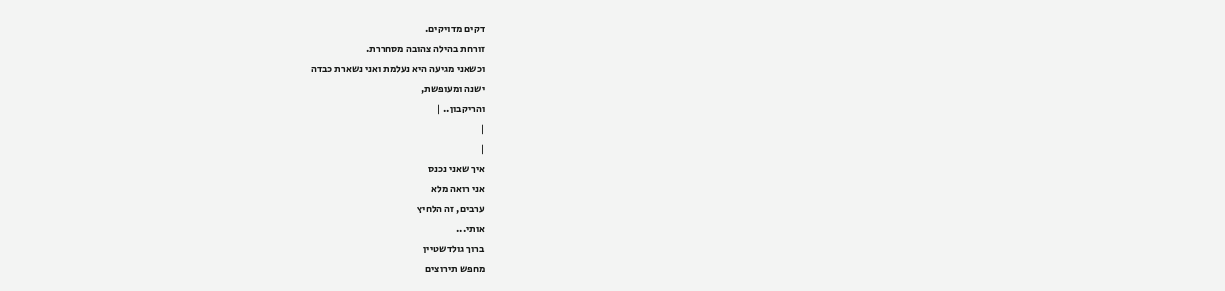דקים מדויקים.
זורחת בהילה צהובה מסחררת.
וכשאני מגיעה היא נעלמת ואני נשארת כבדה
ישנה ומעופשת,
והריקבון.. |
|
|
איך שאני נכנס
אני רואה מלא
ערבים, זה הלחיץ
אותי...
ברוך גולדשטיין
מחפש תירוצים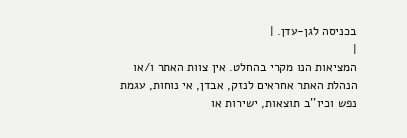בכניסה לגן-עדן. |
|
המציאות הנו מקרי בהחלט. אין צוות האתר ו/או
הנהלת האתר אחראים לנזק, אבדן, אי נוחות, עגמת
נפש וכיו''ב תוצאות, ישירות או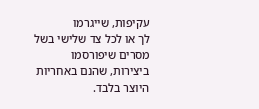עקיפות, שייגרמו
לך או לכל צד שלישי בשל מסרים שיפורסמו
ביצירות, שהנם באחריות היוצר בלבד.